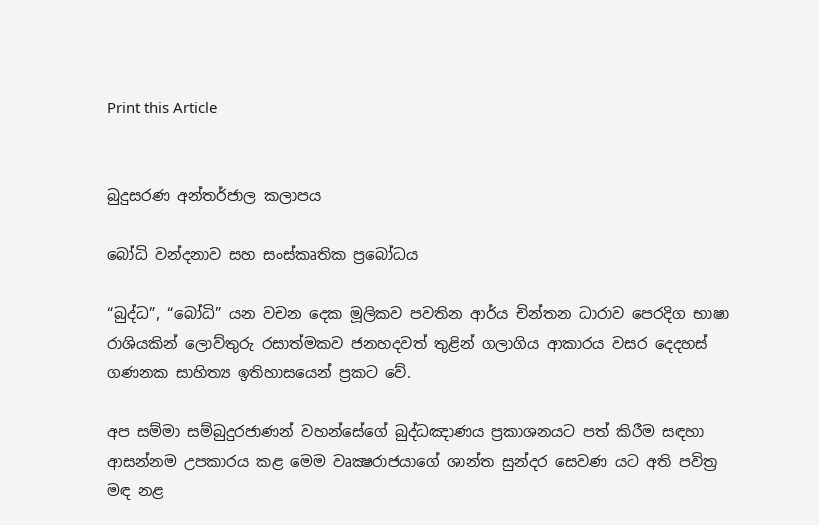Print this Article


බුදුසරණ අන්තර්ජාල කලාපය

බෝධි වන්දනාව සහ සංස්කෘතික ‍ප්‍රබෝධය

“බුද්ධ”, “බෝධි” යන වචන දෙක මූලිකව පවතින ආර්ය චින්තන ධාරාව පෙරදිග භාෂා රාශියකින් ලොව්තුරු රසාත්මකව ජනහදවත් තුළින් ගලාගිය ආකාරය වසර දෙදහස් ගණනක සාහිත්‍ය ඉතිහාසයෙන් ප්‍රකට වේ.

අප සම්මා සම්බුදුරජාණන් වහන්සේගේ බුද්ධඤාණය ප්‍රකාශනයට පත් කිරීම සඳහා ආසන්නම උපකාරය කළ මෙම වෘක්‍ෂරාජයාගේ ශාන්ත සුන්දර සෙවණ යට අති පවිත්‍ර මඳ නළ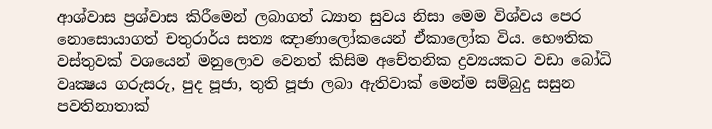ආශ්වාස ප්‍රශ්වාස කිරීමෙන් ලබාගත් ධ්‍යාන සුවය නිසා මෙම විශ්වය පෙර නොසොයාගත් චතුරාර්ය සත්‍ය ඤාණාලෝකයෙන් ඒකාලෝක විය. භෞතික වස්තුවක් වශයෙන් මනුලොව වෙනත් කිසිම අචේතනික ද්‍රව්‍යයකට වඩා බෝධි වෘක්‍ෂය ගරුසරු, පුද පූජා, තුති පූජා ලබා ඇතිවාක් මෙන්ම සම්බුදු සසුන පවතිනාතාක්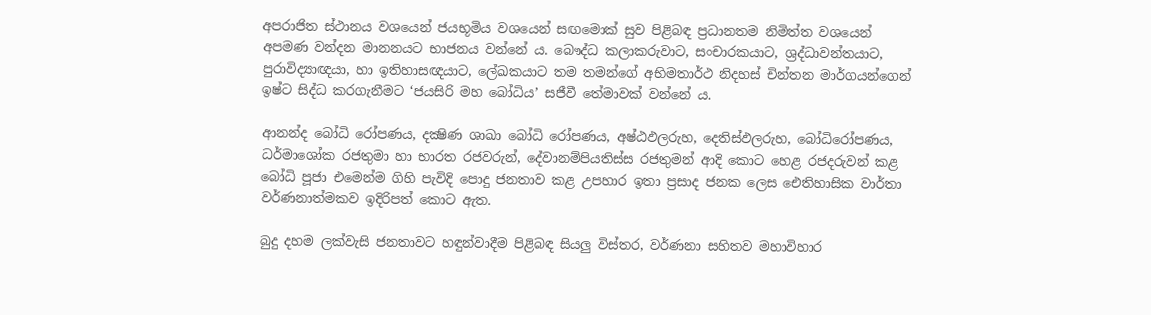අපරාජිත ස්ථානය වශයෙන් ජයභූමිය වශයෙන් සඟමොක් සුව පිළිබඳ ප්‍රධානතම නිමිත්ත වශයෙන් අපමණ වන්දන මානනයට භාජනය වන්නේ ය. බෞද්ධ කලාකරුවාට, සංචාරකයාට, ශ්‍රද්ධාවන්තයාට, පුරාවිද්‍යාඥයා, හා ඉතිහාසඥයාට, ලේඛකයාට තම තමන්ගේ අභිමතාර්ථ නිදහස් චින්තන මාර්ගයන්ගෙන් ඉෂ්ට සිද්ධ කරගැනීමට ‘ජයසිරි මහ බෝධිය’ සජීවී තේමාවක් වන්නේ ය.

ආනන්ද බෝධි රෝපණය, දක්‍ෂිණ ශාඛා බෝධි රෝපණය, අෂ්ඨඵලරුහ, දෙතිස්ඵලරුහ, බෝධිරෝපණය, ධර්මාශෝක රජතුමා හා භාරත රජවරුන්, දේවානම්පියතිස්ස රජතුමන් ආදි කොට හෙළ රජදරුවන් කළ බෝධි පූජා එමෙන්ම ගිහි පැවිදි පොදු ජනතාව කළ උපහාර ඉතා ප්‍රසාද ජනක ලෙස ඓතිහාසික වාර්තා වර්ණනාත්මකව ඉදිරිපත් කොට ඇත.

බුදු දහම ලක්වැසි ජනතාවට හඳුන්වාදීම පිළිබඳ සියලු විස්තර, වර්ණනා සහිතව මහාවිහාර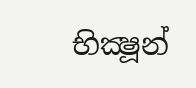භික්‍ෂූන්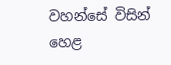වහන්සේ විසින් හෙළ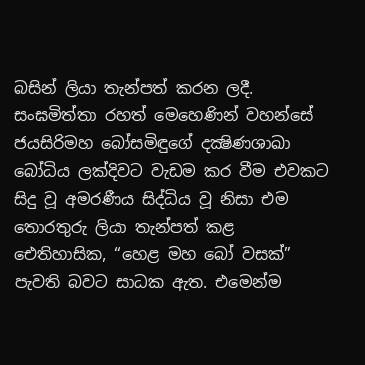බසින් ලියා තැන්පත් කරන ලදී. සංඝමිත්තා රහත් මෙහෙණින් වහන්සේ ජයසිරිමහ බෝසමිඳුගේ දක්‍ෂිණශාඛා බෝධිය ලක්දිවට වැඩම කර වීම එවකට සිදු වූ අමරණීය සිද්ධිය වූ නිසා එම තොරතුරු ලියා තැන්පත් කළ ඓතිහාසික, “හෙළ මහ බෝ වසක්” පැවති බවට සාධක ඇත. එමෙන්ම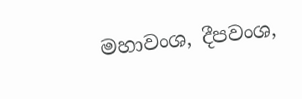මහාවංශ, දීපවංශ,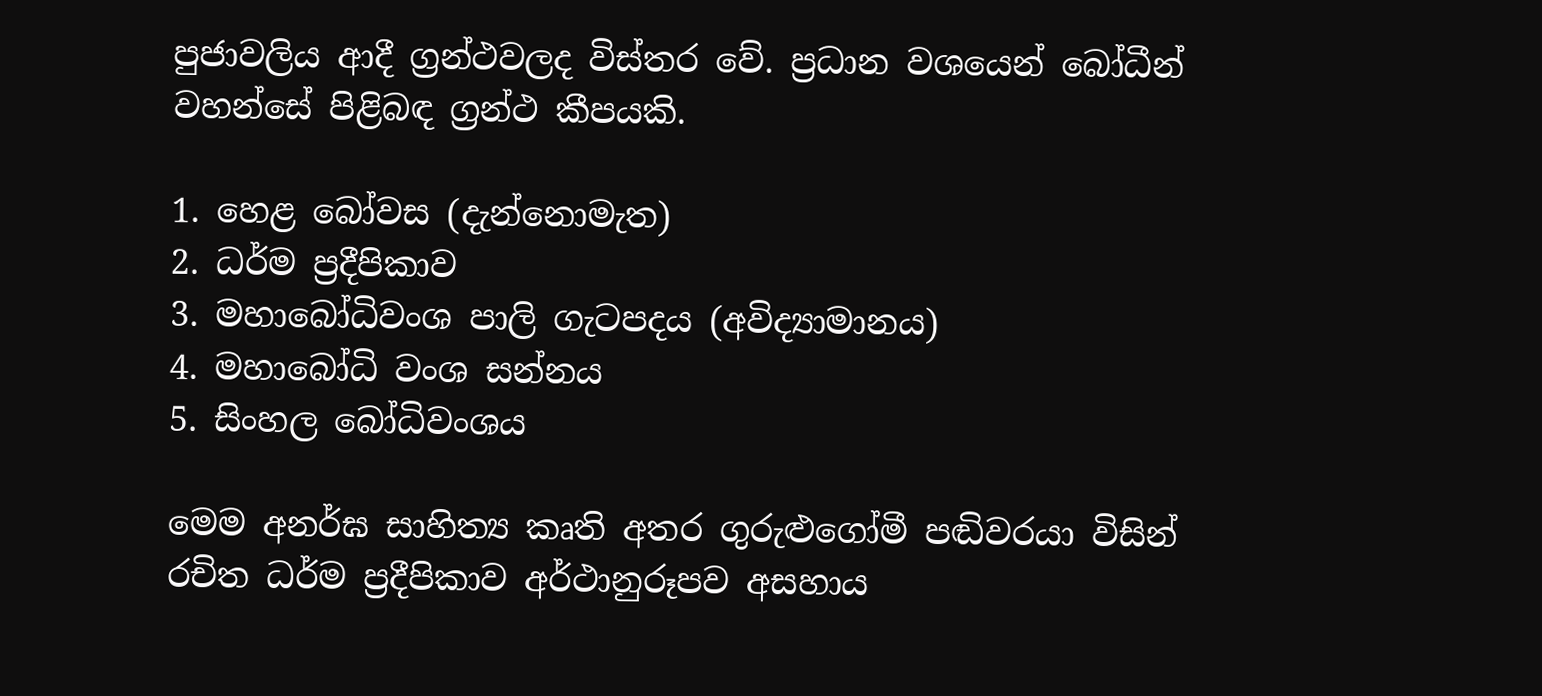පුජාවලිය ආදී ග්‍රන්ථවලද විස්තර වේ. ප්‍රධාන වශයෙන් බෝධීන් වහන්සේ පිළිබඳ ග්‍රන්ථ කීපයකි.

1. හෙළ බෝවස (දැන්නොමැත)
2. ධර්ම ප්‍රදීපිකාව
3. මහාබෝධිවංශ පාලි ගැටපදය (අවිද්‍යාමානය)
4. මහාබෝධි වංශ සන්නය
5. සිංහල බෝධිවංශය

මෙම අනර්ඝ සාහිත්‍ය කෘති අතර ගුරුළුගෝමී පඬිවරයා විසින් රචිත ධර්ම ප්‍රදීපිකාව අර්ථානුරූපව අසහාය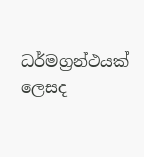ධර්මග්‍රන්ථයක් ලෙසද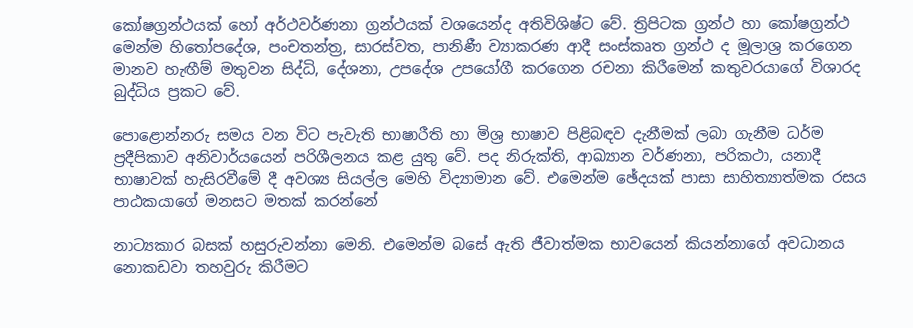කෝෂග්‍රන්ථයක් හෝ අර්ථවර්ණනා ග්‍රන්ථයක් වශයෙන්ද අතිවිශිෂ්ට වේ. ත්‍රිපිටක ග්‍රන්ථ හා කෝෂග්‍රන්ථ මෙන්ම හිතෝපදේශ, පංචතන්ත්‍ර, සාරස්වත, පානිණී ව්‍යාකරණ ආදී සංස්කෘත ග්‍රන්ථ ද මූලාශ්‍ර කරගෙන මානව හැඟීම් මතුවන සිද්ධි, දේශනා, උපදේශ උපයෝගී කරගෙන රචනා කිරීමෙන් කතුවරයාගේ විශාරද බුද්ධිය ප්‍රකට වේ.

පොළොන්නරු සමය වන විට පැවැති භාෂාරීති හා මිශ්‍ර භාෂාව පිළිබඳව දැනීමක් ලබා ගැනීම ධර්ම ප්‍රදීපිකාව අනිවාර්යයෙන් පරිශීලනය කළ යුතු වේ. පද නිරුක්ති, ආඛ්‍යාන වර්ණනා, පරිකථා, යනාදී භාෂාවක් හැසිරවීමේ දී අවශ්‍ය සියල්ල මෙහි විද්‍යාමාන වේ. එමෙන්ම ඡේදයක් පාසා සාහිත්‍යාත්මක රසය පාඨකයාගේ මනසට මතක් කරන්නේ

නාට්‍යකාර බසක් හසුරුවන්නා මෙනි. එමෙන්ම බසේ ඇති ජීවාත්මක භාවයෙන් කියන්නාගේ අවධානය නොකඩවා තහවුරු කිරීමට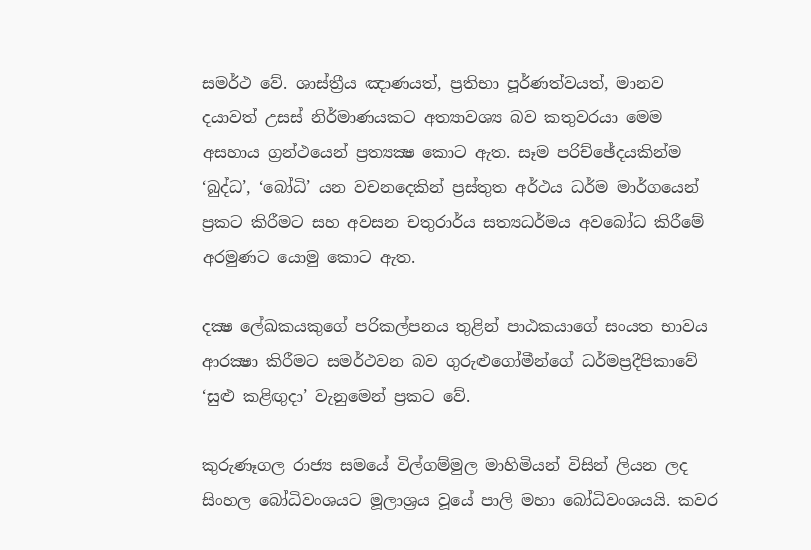සමර්ථ වේ. ශාස්ත්‍රීය ඤාණයත්, ප්‍රතිභා පූර්ණත්වයත්, මානව දයාවත් උසස් නිර්මාණයකට අත්‍යාවශ්‍ය බව කතුවරයා මෙම අසහාය ග්‍රන්ථයෙන් ප්‍රත්‍යක්‍ෂ කොට ඇත. සෑම පරිච්ඡේදයකින්ම ‘බුද්ධ’, ‘බෝධි’ යන වචනදෙකින් ප්‍රස්තුත අර්ථය ධර්ම මාර්ගයෙන් ප්‍රකට කිරීමට සහ අවසන චතුරාර්ය සත්‍යධර්මය අවබෝධ කිරීමේ අරමුණට යොමු කොට ඇත.

දක්‍ෂ ලේඛකයකුගේ පරිකල්පනය තුළින් පාඨකයාගේ සංයත භාවය ආරක්‍ෂා කිරීමට සමර්ථවන බව ගුරුළුගෝමීන්ගේ ධර්මප්‍රදීපිකාවේ ‘සුළු කළිඟුදා’ වැනුමෙන් ප්‍රකට වේ.

කුරුණෑගල රාජ්‍ය සමයේ විල්ගම්මුල මාහිමියන් විසින් ලියන ලද සිංහල බෝධිවංශයට මූලාශ්‍රය වූයේ පාලි මහා බෝධිවංශයයි. කවර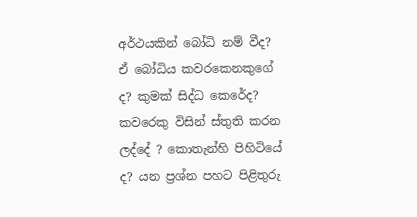අර්ථයකින් බෝධි නම් වීද? ඒ බෝධිය කවරකෙනකුගේ ද? කුමක් සිද්ධ කෙරේද? කවරෙකු විසින් ස්තුති කරන ලද්දේ ? කොතැන්හි පිහිටියේ ද? යන ප්‍රශ්න පහට පිළිතුරු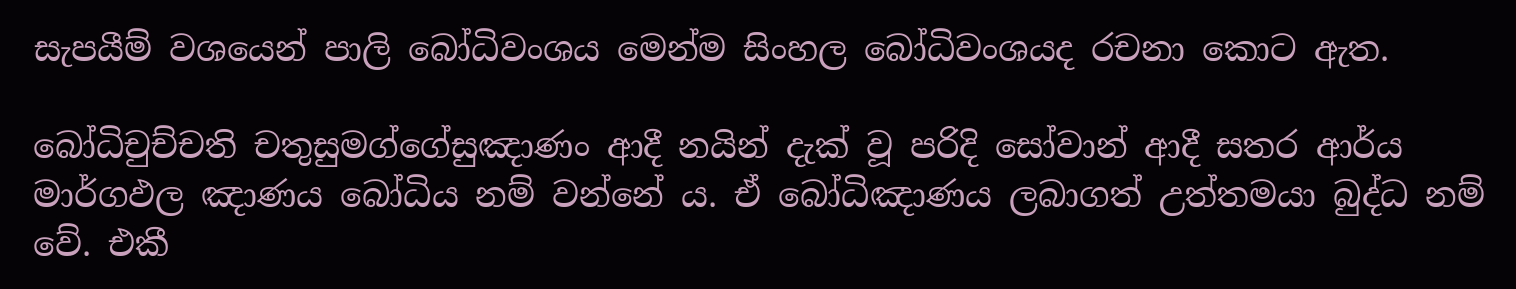සැපයීම් වශයෙන් පාලි බෝධිවංශය මෙන්ම සිංහල බෝධිවංශයද රචනා කොට ඇත.

බෝධිචුච්චති චතුසුමග්ගේසුඤාණං ආදී නයින් දැක් වූ පරිදි සෝවාන් ආදී සතර ආර්ය මාර්ගඵල ඤාණය බෝධිය නම් වන්නේ ය. ඒ බෝධිඤාණය ලබාගත් උත්තමයා බුද්ධ නම් වේ. එකී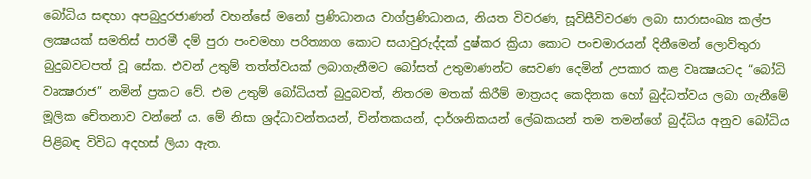බෝධිය සඳහා අපබුදුරජාණන් වහන්සේ මනෝ ප්‍රණිධානය වාග්ප්‍රණිධානය, නියත විවරණ, සූවිසීවිවරණ ලබා සාරාසංඛ්‍ය කල්ප ලක්‍ෂයක් සමතිස් පාරමී දම් පුරා පංචමහා පරිත්‍යාග කොට සයාවුරුද්දක් දුෂ්කර ක්‍රියා කොට පංචමාරයන් දිනීමෙන් ලොව්තුරා බුදුබවටපත් වූ සේක. එවන් උතුම් තත්ත්වයක් ලබාගැනීමට බෝසත් උතුමාණන්ට සෙවණ දෙමින් උපකාර කළ වෘක්‍ෂයටද “බෝධි වෘක්‍ෂරාජ” නමින් ප්‍රකට වේ. එම උතුම් බෝධියත් බුදුබවත්, නිතරම මතක් කිරීම් මාත්‍රයද කෙදිනක හෝ බුද්ධත්වය ලබා ගැනීමේ මූලික චේතනාව වන්නේ ය. මේ නිසා ශ්‍රද්ධාවන්තයන්, චින්තකයන්, දාර්ශනිකයන් ලේඛකයන් තම තමන්ගේ බුද්ධිය අනුව බෝධිය පිළිබඳ විවිධ අදහස් ලියා ඇත.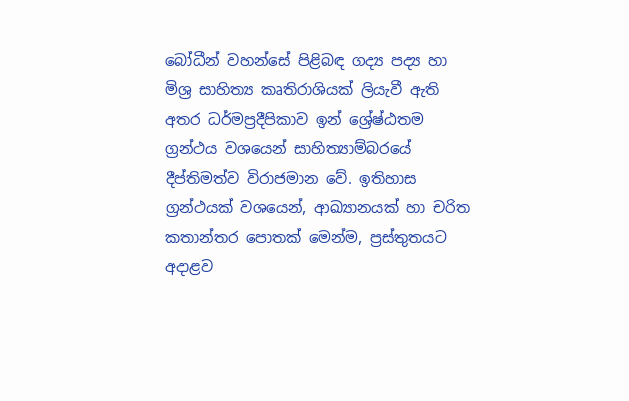බෝධීන් වහන්සේ පිළිබඳ ගද්‍ය පද්‍ය හා මිශ්‍ර සාහිත්‍ය කෘතිරාශියක් ලියැවී ඇති අතර ධර්මප්‍රදීපිකාව ඉන් ශ්‍රේෂ්ඨතම ග්‍රන්ථය වශයෙන් සාහිත්‍යාම්බරයේ දීප්තිමත්ව විරාජමාන වේ. ඉතිහාස ග්‍රන්ථයක් වශයෙන්, ආඛ්‍යානයක් හා චරිත කතාන්තර පොතක් මෙන්ම, ප්‍රස්තුතයට අදාළව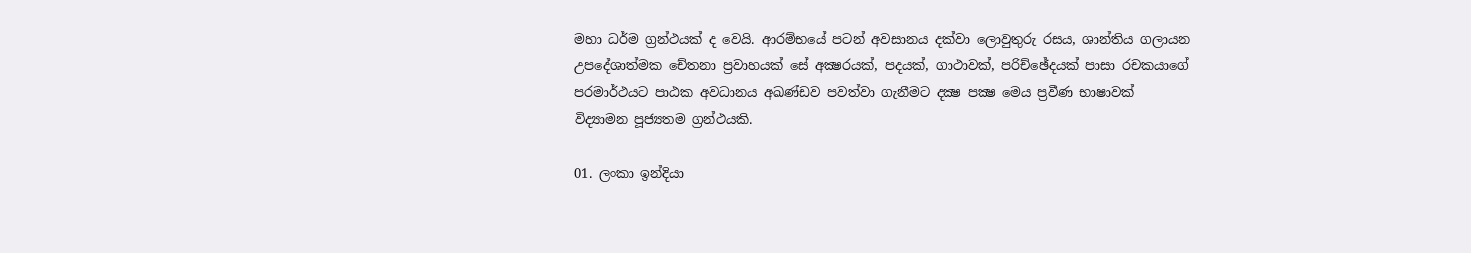මහා ධර්ම ග්‍රන්ථයක් ද වෙයි. ආරම්භයේ පටන් අවසානය දක්වා ලොවුතුරු රසය, ශාන්තිය ගලායන උපදේශාත්මක චේතනා ප්‍රවාහයක් සේ අක්‍ෂරයක්, පදයක්, ගාථාවක්, පරිච්ඡේදයක් පාසා රචකයාගේ පරමාර්ථයට පාඨක අවධානය අඛණ්ඩව පවත්වා ගැනීමට දක්‍ෂ පක්‍ෂ මෙය ප්‍රවීණ භාෂාවක් විද්‍යාමන පූජ්‍යතම ග්‍රන්ථයකි.

01. ලංකා ඉන්දියා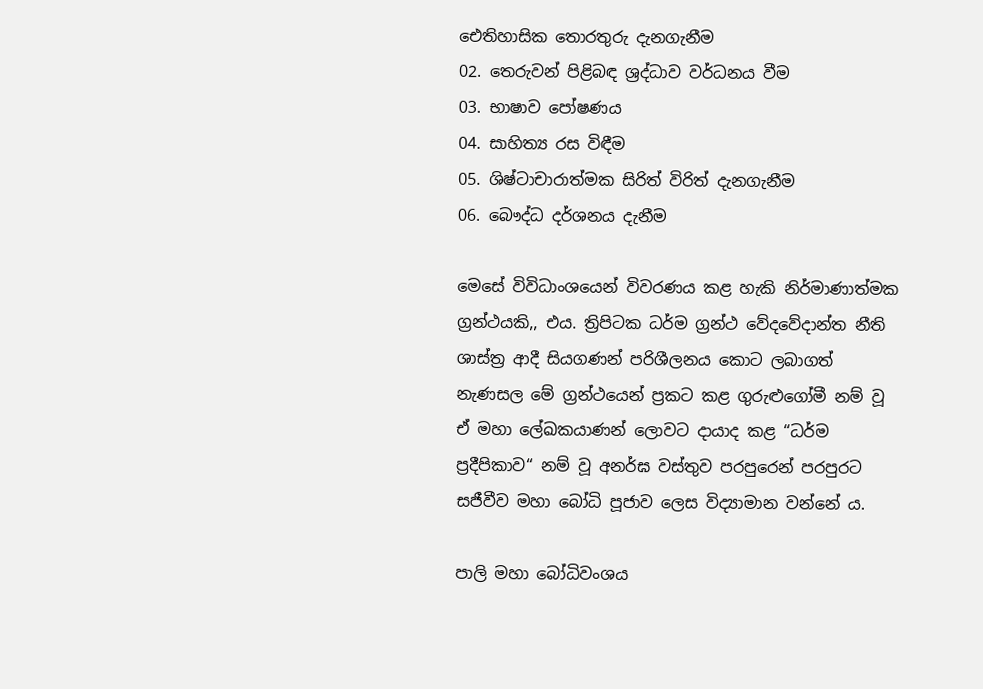ඓතිහාසික තොරතුරු දැනගැනීම
02. තෙරුවන් පිළිබඳ ශ්‍රද්ධාව වර්ධනය වීම
03. භාෂාව පෝෂණය
04. සාහිත්‍ය රස විඳීම
05. ශිෂ්ටාචාරාත්මක සිරිත් විරිත් දැනගැනීම
06. බෞද්ධ දර්ශනය දැනීම

මෙසේ විවිධාංශයෙන් විවරණය කළ හැකි නිර්මාණාත්මක ග්‍රන්ථයකි,, එය. ත්‍රිපිටක ධර්ම ග්‍රන්ථ වේදවේදාන්ත නීති ශාස්ත්‍ර ආදී සියගණන් පරිශීලනය කොට ලබාගත් නැණසල මේ ග්‍රන්ථයෙන් ප්‍රකට කළ ගුරුළුගෝමී නම් වූ ඒ මහා ලේඛකයාණන් ලොවට දායාද කළ “ධර්ම ප්‍රදීපිකාව“ නම් වූ අනර්ඝ වස්තුව පරපුරෙන් පරපුරට සජීවීව මහා බෝධි පූජාව ලෙස විද්‍යාමාන වන්නේ ය.

පාලි මහා බෝධිවංශය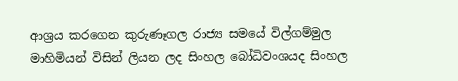ආශ්‍රය කරගෙන කුරුණෑගල රාජ්‍ය සමයේ විල්ගම්මුල මාහිමියන් විසින් ලියන ලද සිංහල බෝධිවංශයද සිංහල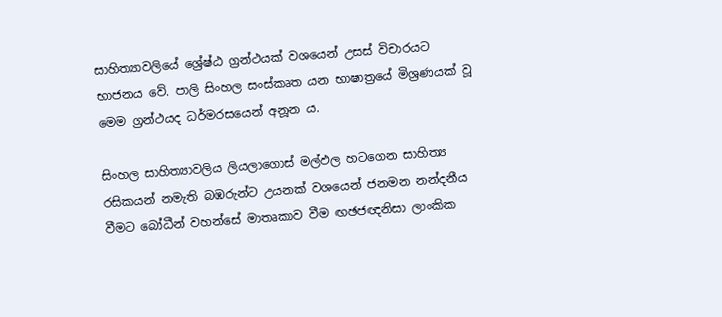සාහිත්‍යාවලියේ ශ්‍රේෂ්ඨ ග්‍රන්ථයක් වශයෙන් උසස් විචාරයට භාජනය වේ. පාලි සිංහල සංස්කෘත යන භාෂාත්‍රයේ මිශ්‍රණයක් වූ මෙම ග්‍රන්ථයද ධර්මරසයෙන් අනූන ය.

සිංහල සාහිත්‍යාවලිය ලියලාගොස් මල්ඵල හටගෙන සාහිත්‍ය රසිකයන් නමැති බඹරුන්ට උයනක් වශයෙන් ජනමන නන්දනීය වීමට බෝධීන් වහන්සේ මාතෘකාව වීම ඟඡජඥනිසා ලාංකික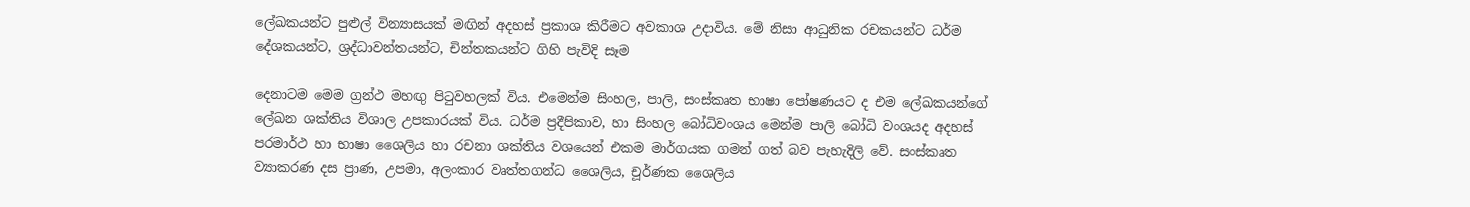ලේඛකයන්ට පුළුල් වින්‍යාසයක් මඟින් අදහස් ප්‍රකාශ කිරීමට අවකාශ උදාවිය. මේ නිසා ආධුනික රචකයන්ට ධර්ම දේශකයන්ට, ශ්‍රද්ධාවන්තයන්ට, චින්තකයන්ට ගිහි පැවිදි සෑම

දෙනාටම මෙම ග්‍රන්ථ මහඟු පිටුවහලක් විය. එමෙන්ම සිංහල, පාලි, සංස්කෘත භාෂා පෝෂණයට ද එම ලේඛකයන්ගේ ලේඛන ශක්තිය විශාල උපකාරයක් විය. ධර්ම ප්‍රදීපිකාව, හා සිංහල බෝධිවංශය මෙන්ම පාලි බෝධි වංශයද අදහස් පරමාර්ථ හා භාෂා ශෛලිය හා රචනා ශක්තිය වශයෙන් එකම මාර්ගයක ගමන් ගත් බව පැහැදිලි වේ. සංස්කෘත ව්‍යාකරණ දස ප්‍රාණ, උපමා, අලංකාර වෘත්තගන්ධ ශෛලිය, චූර්ණක ශෛලිය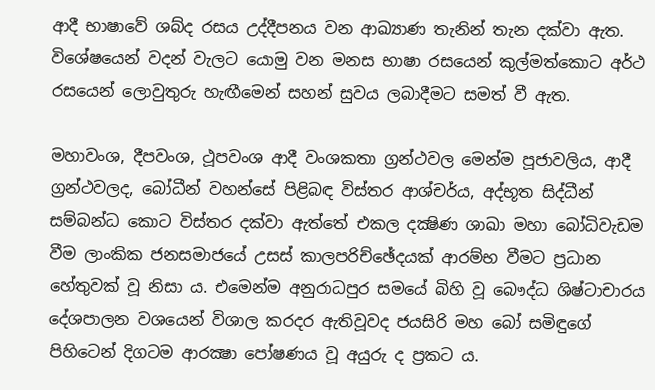ආදී භාෂාවේ ශබ්ද රසය උද්දීපනය වන ආඛ්‍යාණ තැනින් තැන දක්වා ඇත. විශේෂයෙන් වදන් වැලට යොමු වන මනස භාෂා රසයෙන් කුල්මත්කොට අර්ථ රසයෙන් ලොවුතුරු හැඟීමෙන් සහන් සුවය ලබාදීමට සමත් වී ඇත.

මහාවංශ, දීපවංශ, ථූපවංශ ආදී වංශකතා ග්‍රන්ථවල මෙන්ම පූජාවලිය, ආදී ග්‍රන්ථවලද, බෝධීන් වහන්සේ පිළිබඳ විස්තර ආශ්චර්ය, අද්භූත සිද්ධීන් සම්බන්ධ කොට විස්තර දක්වා ඇත්තේ එකල දක්‍ෂිණ ශාඛා මහා බෝධිවැඩම වීම ලාංකික ජනසමාජයේ උසස් කාලපරිච්ඡේදයක් ආරම්භ වීමට ප්‍රධාන හේතුවක් වූ නිසා ය. එමෙන්ම අනුරාධපුර සමයේ බිහි වූ බෞද්ධ ශිෂ්ටාචාරය දේශපාලන වශයෙන් විශාල කරදර ඇතිවූවද ජයසිරි මහ බෝ සමිඳුගේ පිහිටෙන් දිගටම ආරක්‍ෂා පෝෂණය වූ අයුරු ද ප්‍රකට ය.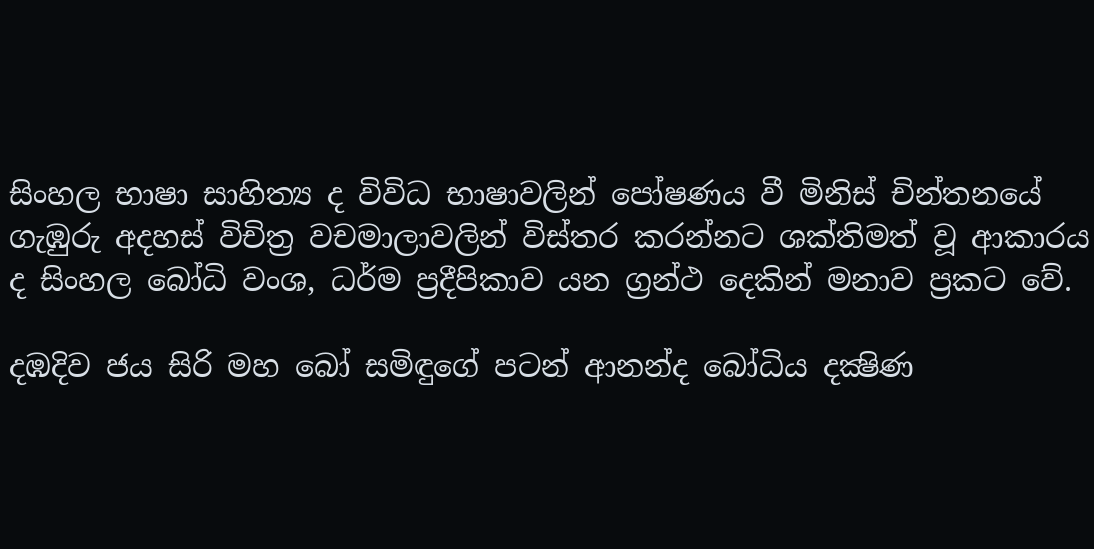සිංහල භාෂා සාහිත්‍ය ද විවිධ භාෂාවලින් පෝෂණය වී මිනිස් චින්තනයේ ගැඹුරු අදහස් විචිත්‍ර වචමාලාවලින් විස්තර කරන්නට ශක්තිමත් වූ ආකාරය ද සිංහල බෝධි වංශ, ධර්ම ප්‍රදීපිකාව යන ග්‍රන්ථ දෙකින් මනාව ප්‍රකට වේ.

දඹදිව ජය සිරි මහ බෝ සමිඳුගේ පටන් ආනන්ද බෝධිය දක්‍ෂිණ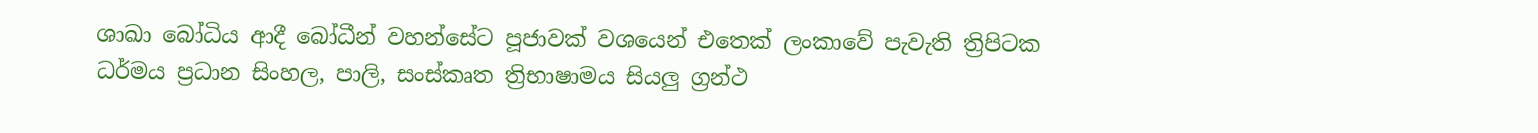ශාඛා බෝධිය ආදී බෝධීන් වහන්සේට පූජාවක් වශයෙන් එතෙක් ලංකාවේ පැවැති ත්‍රිපිටක ධර්මය ප්‍රධාන සිංහල, පාලි, සංස්කෘත ත්‍රිභාෂාමය සියලු ග්‍රන්ථ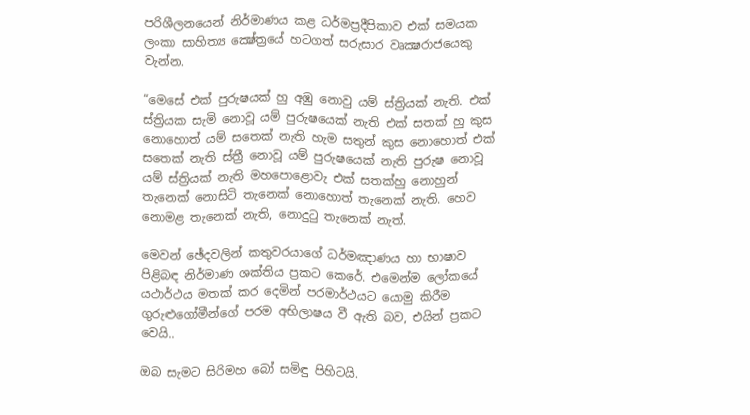පරිශීලනයෙන් නිර්මාණය කළ ධර්මප්‍රදීපිකාව එක් සමයක ලංකා සාහිත්‍ය ක්‍ෂේත්‍රයේ හටගත් සරුසාර වෘක්‍ෂරාජයෙකු වැන්න.

“මෙසේ එක් පුරුෂයක් හු අඹු නොවු යම් ස්ත්‍රියක් නැති. එක් ස්ත්‍රියක සැමි නොවූ යම් පුරුෂයෙක් නැති එක් සතක් හු කුස නොහොත් යම් සතෙක් නැති හැම සතුන් කුස නොහොත් එක් සතෙක් නැති ස්ත්‍රී නොවූ යම් පුරුෂයෙක් නැති පුරුෂ නොවූ යම් ස්ත්‍රියක් නැති මහපොළොවැ එක් සතක්හු නොහුන් තැනෙක් නොසිටි තැනෙක් නොහොත් තැනෙක් නැති. හෙව නොමළ තැනෙක් නැති, නොදුටු තැනෙක් නැත්.

මෙවන් ඡේදවලින් කතුවරයාගේ ධර්මඤාණය හා භාෂාව පිළිබඳ නිර්මාණ ශක්තිය ප්‍රකට කෙරේ. එමෙන්ම ලෝකයේ යථාර්ථය මතක් කර දෙමින් පරමාර්ථයට යොමු කිරීම ගුරුළුගෝමීන්ගේ පරම අභිලාෂය වී ඇති බව, එයින් ප්‍රකට වෙයි..

ඔබ සැමට සිරිමහ බෝ සමිඳු පිහිටයි.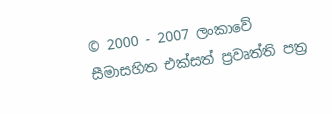© 2000 - 2007 ලංකාවේ සීමාසහිත එක්සත් ප්‍රවෘත්ති පත්‍ර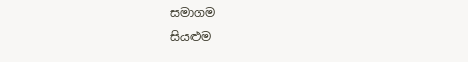සමාගම
සියළුම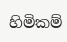හිමිකම්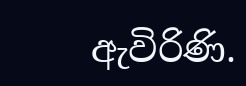ඇවිරිණි.